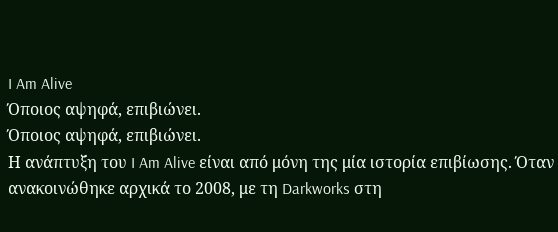I Am Alive
Όποιος αψηφά, επιβιώνει.
Όποιος αψηφά, επιβιώνει.
Η ανάπτυξη του I Am Alive είναι από μόνη της μία ιστορία επιβίωσης. Όταν ανακοινώθηκε αρχικά το 2008, με τη Darkworks στη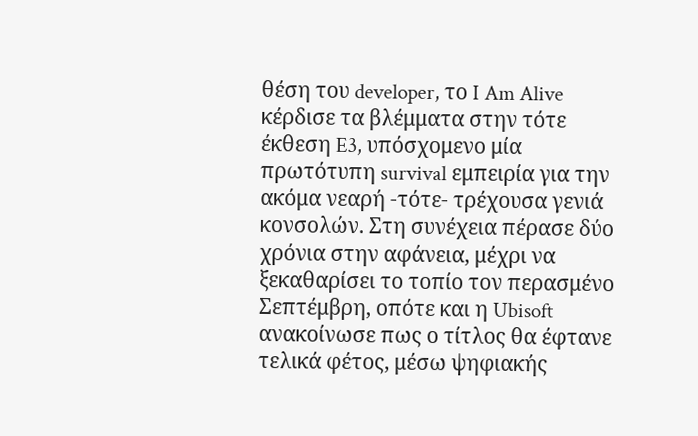θέση του developer, το I Am Alive κέρδισε τα βλέμματα στην τότε έκθεση E3, υπόσχομενο μία πρωτότυπη survival εμπειρία για την ακόμα νεαρή -τότε- τρέχουσα γενιά κονσολών. Στη συνέχεια πέρασε δύο χρόνια στην αφάνεια, μέχρι να ξεκαθαρίσει το τοπίο τον περασμένο Σεπτέμβρη, οπότε και η Ubisoft ανακοίνωσε πως ο τίτλος θα έφτανε τελικά φέτος, μέσω ψηφιακής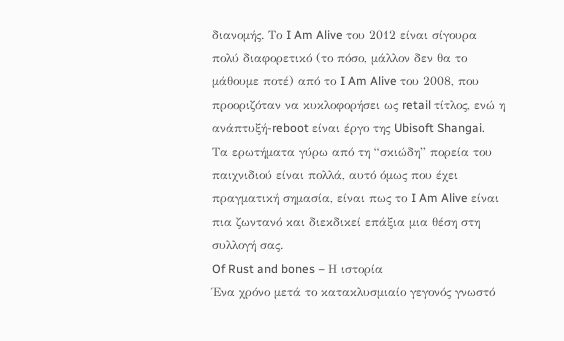διανομής. Το I Am Alive του 2012 είναι σίγουρα πολύ διαφορετικό (το πόσο, μάλλον δεν θα το μάθουμε ποτέ) από το I Am Alive του 2008, που προοριζόταν να κυκλοφορήσει ως retail τίτλος, ενώ η ανάπτυξή-reboot είναι έργο της Ubisoft Shangai.
Τα ερωτήματα γύρω από τη “σκιώδη” πορεία του παιχνιδιού είναι πολλά, αυτό όμως που έχει πραγματική σημασία, είναι πως το I Am Alive είναι πια ζωντανό και διεκδικεί επάξια μια θέση στη συλλογή σας.
Of Rust and bones – Η ιστορία
Ένα χρόνο μετά το κατακλυσμιαίο γεγονός γνωστό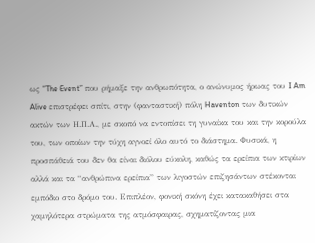ως “The Event” που ρήμαξε την ανθρωπότητα, ο ανώνυμος ήρωας του I Am Alive επιστρέφει σπίτι, στην (φανταστική) πόλη Haventon των δυτικών ακτών των Η.Π.Α., με σκοπό να εντοπίσει τη γυναίκα του και την κορούλα του, των οποίων την τύχη αγνοεί όλο αυτό το διάστημα. Φυσικά, η προσπάθειά του δεν θα είναι διόλου εύκολη, καθώς τα ερείπια των κτιρίων αλλά και τα “ανθρώπινα ερείπια” των λιγοστών επιζησάντων στέκονται εμπόδιο στο δρόμο του. Επιπλέον, φονική σκόνη έχει κατακαθήσει στα χαμηλότερα στρώματα της ατμόσφαιρας, σχηματίζοντας μια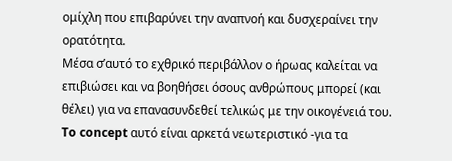ομίχλη που επιβαρύνει την αναπνοή και δυσχεραίνει την ορατότητα.
Μέσα σ’αυτό το εχθρικό περιβάλλον ο ήρωας καλείται να επιβιώσει και να βοηθήσει όσους ανθρώπους μπορεί (και θέλει) για να επανασυνδεθεί τελικώς με την οικογένειά του. To concept αυτό είναι αρκετά νεωτεριστικό -για τα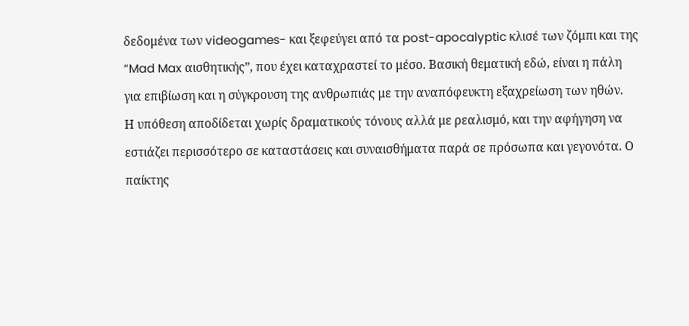δεδομένα των videogames- και ξεφεύγει από τα post-apocalyptic κλισέ των ζόμπι και της “Mad Max αισθητικής”, που έχει καταχραστεί το μέσο. Βασική θεματική εδώ, είναι η πάλη για επιβίωση και η σύγκρουση της ανθρωπιάς με την αναπόφευκτη εξαχρείωση των ηθών.
Η υπόθεση αποδίδεται χωρίς δραματικούς τόνους αλλά με ρεαλισμό, και την αφήγηση να εστιάζει περισσότερο σε καταστάσεις και συναισθήματα παρά σε πρόσωπα και γεγονότα. Ο παίκτης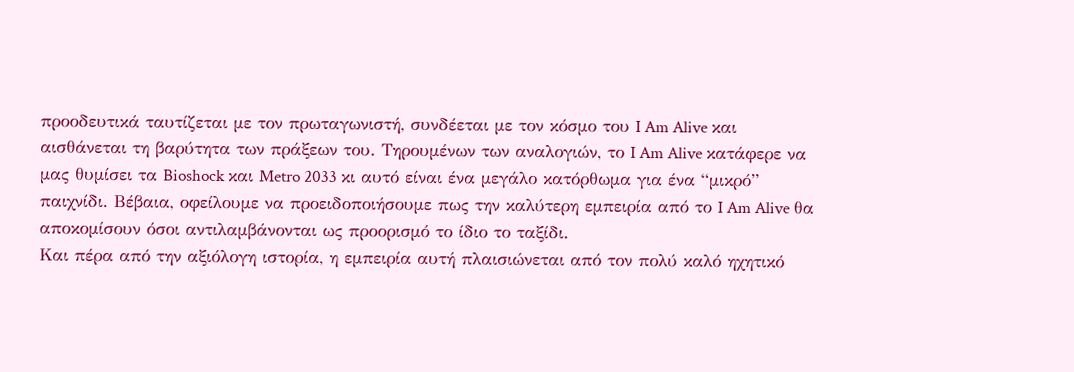προοδευτικά ταυτίζεται με τον πρωταγωνιστή, συνδέεται με τον κόσμο του I Am Alive και αισθάνεται τη βαρύτητα των πράξεων του. Τηρουμένων των αναλογιών, το I Am Alive κατάφερε να μας θυμίσει τα Bioshock και Metro 2033 κι αυτό είναι ένα μεγάλο κατόρθωμα για ένα “μικρό” παιχνίδι. Βέβαια, οφείλουμε να προειδοποιήσουμε πως την καλύτερη εμπειρία από το I Am Alive θα αποκομίσουν όσοι αντιλαμβάνονται ως προορισμό το ίδιο το ταξίδι.
Και πέρα από την αξιόλογη ιστορία, η εμπειρία αυτή πλαισιώνεται από τον πολύ καλό ηχητικό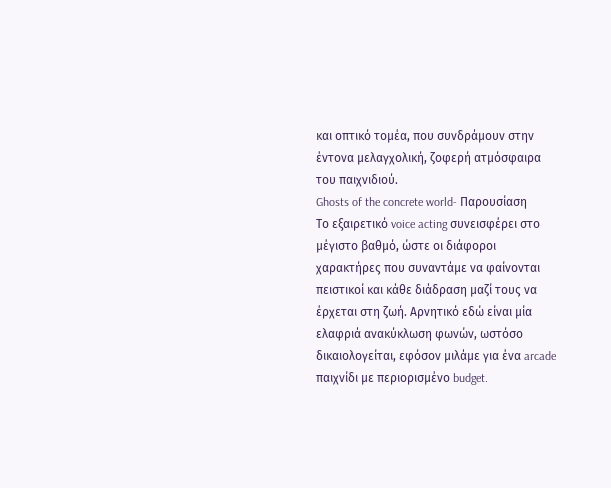και οπτικό τομέα, που συνδράμουν στην έντονα μελαγχολική, ζοφερή ατμόσφαιρα του παιχνιδιού.
Ghosts of the concrete world- Παρουσίαση
Το εξαιρετικό voice acting συνεισφέρει στο μέγιστο βαθμό, ώστε οι διάφοροι χαρακτήρες που συναντάμε να φαίνονται πειστικοί και κάθε διάδραση μαζί τους να έρχεται στη ζωή. Αρνητικό εδώ είναι μία ελαφριά ανακύκλωση φωνών, ωστόσο δικαιολογείται, εφόσον μιλάμε για ένα arcade παιχνίδι με περιορισμένο budget.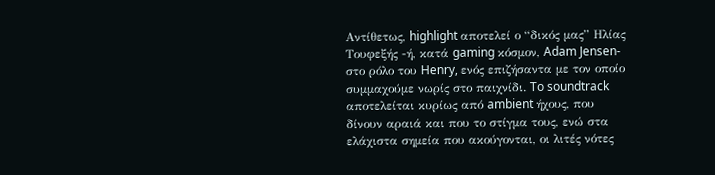Αντίθετως, highlight αποτελεί ο “δικός μας” Ηλίας Τουφεξής -ή, κατά gaming κόσμον, Adam Jensen- στο ρόλο του Henry, ενός επιζήσαντα με τον οποίο συμμαχούμε νωρίς στο παιχνίδι. To soundtrack αποτελείται κυρίως από ambient ήχους, που δίνουν αραιά και που το στίγμα τους, ενώ στα ελάχιστα σημεία που ακούγονται, οι λιτές νότες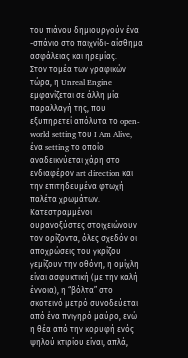του πιάνου δημιουργούν ένα -σπάνιο στο παιχνίδι- αίσθημα ασφάλειας και ηρεμίας.
Στον τομέα των γραφικών τώρα, η Unreal Engine εμφανίζεται σε άλλη μία παραλλαγή της, που εξυπηρετεί απόλυτα το open-world setting του I Am Alive, ένα setting το οποίο αναδεικνύεται χάρη στο ενδιαφέρον art direction και την επιτηδευμένα φτωχή παλέτα χρωμάτων. Κατεστραμμένοι ουρανοξύστες στοιχειώνουν τον ορίζοντα, όλες σχεδόν οι αποχρώσεις του γκρίζου γεμίζουν την οθόνη, η ομίχλη είναι ασφυκτική (με την καλή έννοια), η “βόλτα” στο σκοτεινό μετρό συνοδεύεται από ένα πνιγηρό μαύρο, ενώ η θέα από την κορυφή ενός ψηλού κτιρίου είναι, απλά,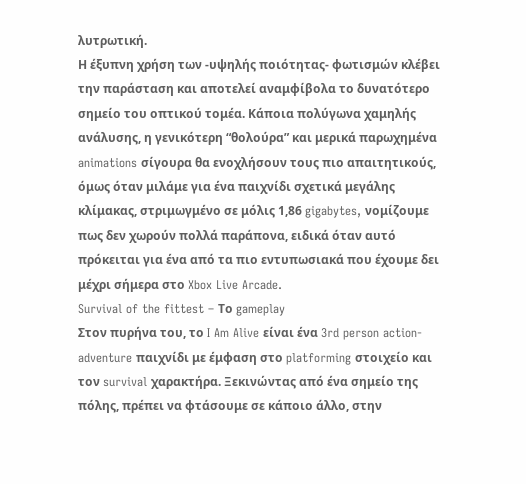λυτρωτική.
Η έξυπνη χρήση των -υψηλής ποιότητας- φωτισμών κλέβει την παράσταση και αποτελεί αναμφίβολα το δυνατότερο σημείο του οπτικού τομέα. Κάποια πολύγωνα χαμηλής ανάλυσης, η γενικότερη “θολούρα” και μερικά παρωχημένα animations σίγουρα θα ενοχλήσουν τους πιο απαιτητικούς, όμως όταν μιλάμε για ένα παιχνίδι σχετικά μεγάλης κλίμακας, στριμωγμένο σε μόλις 1,86 gigabytes, νομίζουμε πως δεν χωρούν πολλά παράπονα, ειδικά όταν αυτό πρόκειται για ένα από τα πιο εντυπωσιακά που έχουμε δει μέχρι σήμερα στο Xbox Live Arcade.
Survival of the fittest – Το gameplay
Στον πυρήνα του, το I Am Alive είναι ένα 3rd person action-adventure παιχνίδι με έμφαση στο platforming στοιχείο και τον survival χαρακτήρα. Ξεκινώντας από ένα σημείο της πόλης, πρέπει να φτάσουμε σε κάποιο άλλο, στην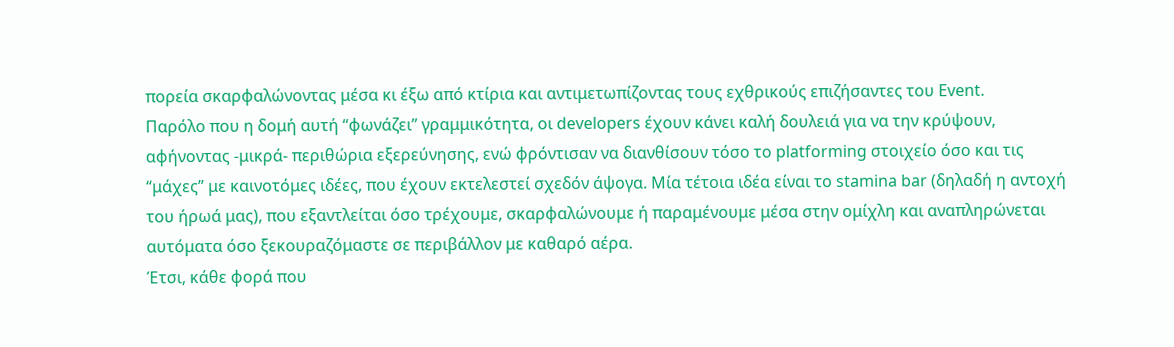πορεία σκαρφαλώνοντας μέσα κι έξω από κτίρια και αντιμετωπίζοντας τους εχθρικούς επιζήσαντες του Event.
Παρόλο που η δομή αυτή “φωνάζει” γραμμικότητα, οι developers έχουν κάνει καλή δουλειά για να την κρύψουν, αφήνοντας -μικρά- περιθώρια εξερεύνησης, ενώ φρόντισαν να διανθίσουν τόσο το platforming στοιχείο όσο και τις “μάχες” με καινοτόμες ιδέες, που έχουν εκτελεστεί σχεδόν άψογα. Μία τέτοια ιδέα είναι το stamina bar (δηλαδή η αντοχή του ήρωά μας), που εξαντλείται όσο τρέχουμε, σκαρφαλώνουμε ή παραμένουμε μέσα στην ομίχλη και αναπληρώνεται αυτόματα όσο ξεκουραζόμαστε σε περιβάλλον με καθαρό αέρα.
Έτσι, κάθε φορά που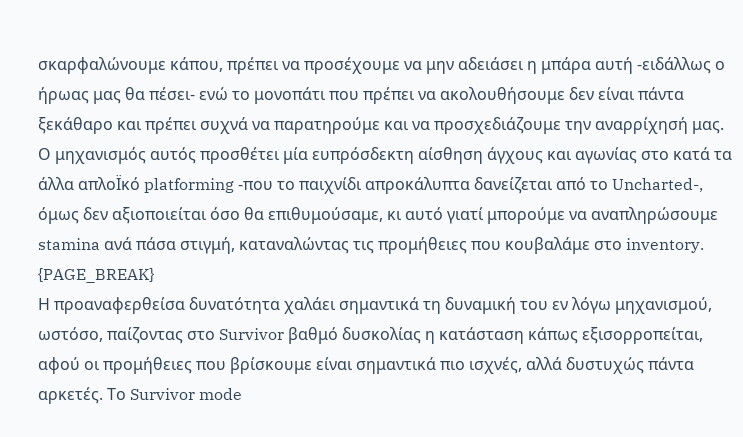σκαρφαλώνουμε κάπου, πρέπει να προσέχουμε να μην αδειάσει η μπάρα αυτή -ειδάλλως ο ήρωας μας θα πέσει- ενώ το μονοπάτι που πρέπει να ακολουθήσουμε δεν είναι πάντα ξεκάθαρο και πρέπει συχνά να παρατηρούμε και να προσχεδιάζουμε την αναρρίχησή μας. Ο μηχανισμός αυτός προσθέτει μία ευπρόσδεκτη αίσθηση άγχους και αγωνίας στο κατά τα άλλα απλοΪκό platforming -που το παιχνίδι απροκάλυπτα δανείζεται από το Uncharted-, όμως δεν αξιοποιείται όσο θα επιθυμούσαμε, κι αυτό γιατί μπορούμε να αναπληρώσουμε stamina ανά πάσα στιγμή, καταναλώντας τις προμήθειες που κουβαλάμε στο inventory.
{PAGE_BREAK}
Η προαναφερθείσα δυνατότητα χαλάει σημαντικά τη δυναμική του εν λόγω μηχανισμού, ωστόσο, παίζοντας στο Survivor βαθμό δυσκολίας η κατάσταση κάπως εξισορροπείται, αφού οι προμήθειες που βρίσκουμε είναι σημαντικά πιο ισχνές, αλλά δυστυχώς πάντα αρκετές. Το Survivor mode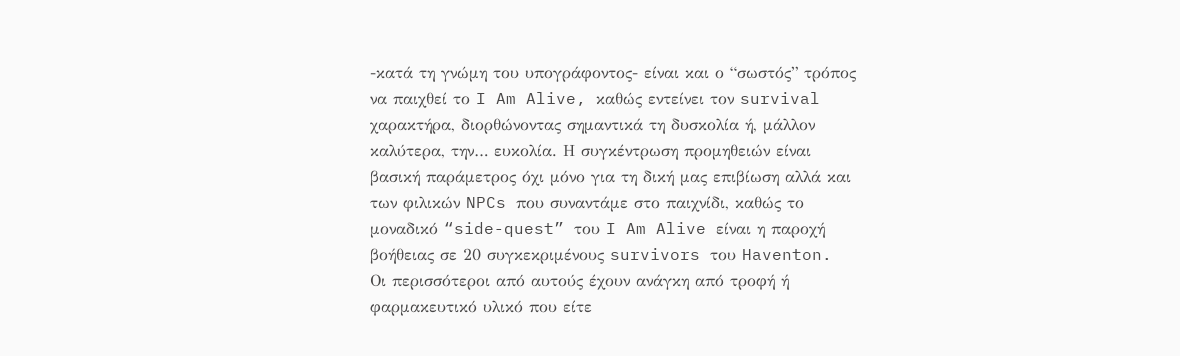-κατά τη γνώμη του υπογράφοντος- είναι και ο “σωστός” τρόπος να παιχθεί το I Am Alive, καθώς εντείνει τον survival χαρακτήρα, διορθώνοντας σημαντικά τη δυσκολία ή, μάλλον καλύτερα, την… ευκολία. Η συγκέντρωση προμηθειών είναι βασική παράμετρος όχι μόνο για τη δική μας επιβίωση αλλά και των φιλικών NPCs που συναντάμε στο παιχνίδι, καθώς το μοναδικό “side-quest” του I Am Alive είναι η παροχή βοήθειας σε 20 συγκεκριμένους survivors του Haventon. Οι περισσότεροι από αυτούς έχουν ανάγκη από τροφή ή φαρμακευτικό υλικό που είτε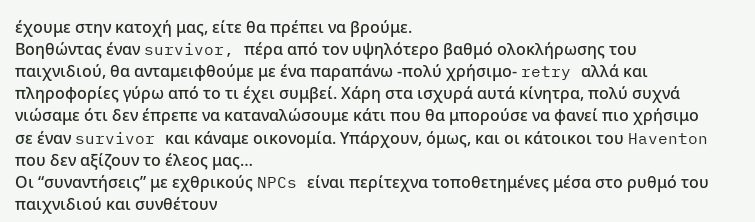έχουμε στην κατοχή μας, είτε θα πρέπει να βρούμε.
Βοηθώντας έναν survivor, πέρα από τον υψηλότερο βαθμό ολοκλήρωσης του παιχνιδιού, θα ανταμειφθούμε με ένα παραπάνω -πολύ χρήσιμο- retry αλλά και πληροφορίες γύρω από το τι έχει συμβεί. Χάρη στα ισχυρά αυτά κίνητρα, πολύ συχνά νιώσαμε ότι δεν έπρεπε να καταναλώσουμε κάτι που θα μπορούσε να φανεί πιο χρήσιμο σε έναν survivor και κάναμε οικονομία. Υπάρχουν, όμως, και οι κάτοικοι του Haventon που δεν αξίζουν το έλεος μας…
Οι “συναντήσεις” με εχθρικούς NPCs είναι περίτεχνα τοποθετημένες μέσα στο ρυθμό του παιχνιδιού και συνθέτουν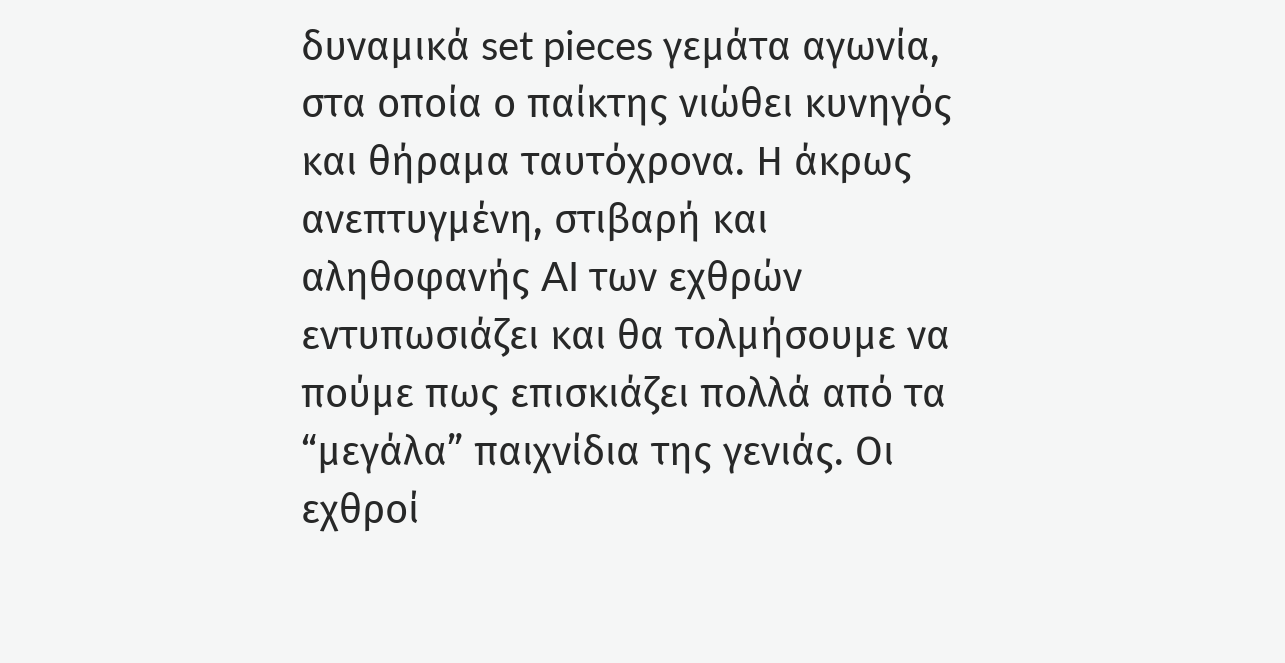δυναμικά set pieces γεμάτα αγωνία, στα οποία ο παίκτης νιώθει κυνηγός και θήραμα ταυτόχρονα. Η άκρως ανεπτυγμένη, στιβαρή και αληθοφανής AI των εχθρών εντυπωσιάζει και θα τολμήσουμε να πούμε πως επισκιάζει πολλά από τα “μεγάλα” παιχνίδια της γενιάς. Οι εχθροί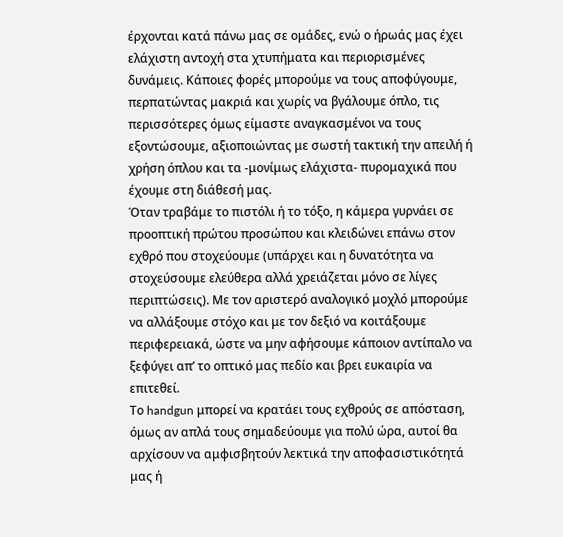έρχονται κατά πάνω μας σε ομάδες, ενώ ο ήρωάς μας έχει ελάχιστη αντοχή στα χτυπήματα και περιορισμένες δυνάμεις. Κάποιες φορές μπορούμε να τους αποφύγουμε, περπατώντας μακριά και χωρίς να βγάλουμε όπλο, τις περισσότερες όμως είμαστε αναγκασμένοι να τους εξοντώσουμε, αξιοποιώντας με σωστή τακτική την απειλή ή χρήση όπλου και τα -μονίμως ελάχιστα- πυρομαχικά που έχουμε στη διάθεσή μας.
Όταν τραβάμε το πιστόλι ή το τόξο, η κάμερα γυρνάει σε προοπτική πρώτου προσώπου και κλειδώνει επάνω στον εχθρό που στοχεύουμε (υπάρχει και η δυνατότητα να στοχεύσουμε ελεύθερα αλλά χρειάζεται μόνο σε λίγες περιπτώσεις). Με τον αριστερό αναλογικό μοχλό μπορούμε να αλλάξουμε στόχο και με τον δεξιό να κοιτάξουμε περιφερειακά, ώστε να μην αφήσουμε κάποιον αντίπαλο να ξεφύγει απ’ το οπτικό μας πεδίο και βρει ευκαιρία να επιτεθεί.
Το handgun μπορεί να κρατάει τους εχθρούς σε απόσταση, όμως αν απλά τους σημαδεύουμε για πολύ ώρα, αυτοί θα αρχίσουν να αμφισβητούν λεκτικά την αποφασιστικότητά μας ή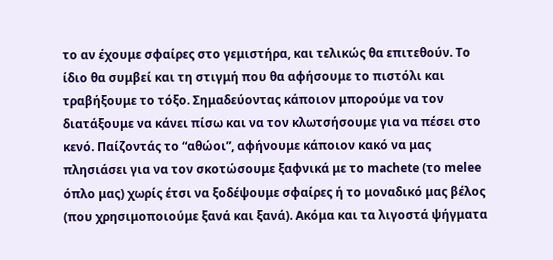το αν έχουμε σφαίρες στο γεμιστήρα, και τελικώς θα επιτεθούν. Το ίδιο θα συμβεί και τη στιγμή που θα αφήσουμε το πιστόλι και τραβήξουμε το τόξο. Σημαδεύοντας κάποιον μπορούμε να τον διατάξουμε να κάνει πίσω και να τον κλωτσήσουμε για να πέσει στο κενό. Παίζοντάς το “αθώοι”, αφήνουμε κάποιον κακό να μας πλησιάσει για να τον σκοτώσουμε ξαφνικά με το machete (το melee όπλο μας) χωρίς έτσι να ξοδέψουμε σφαίρες ή το μοναδικό μας βέλος (που χρησιμοποιούμε ξανά και ξανά). Ακόμα και τα λιγοστά ψήγματα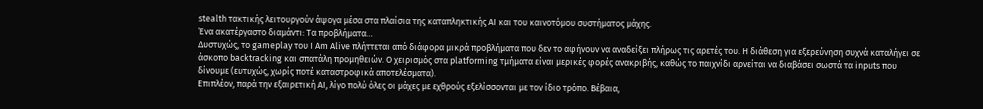stealth τακτικής λειτουργούν άψογα μέσα στα πλαίσια της καταπληκτικής AI και του καινοτόμου συστήματος μάχης.
Ένα ακατέργαστο διαμάντι: Τα προβλήματα…
Δυστυχώς, το gameplay του I Am Alive πλήττεται από διάφορα μικρά προβλήματα που δεν το αφήνουν να αναδείξει πλήρως τις αρετές του. Η διάθεση για εξερεύνηση συχνά καταλήγει σε άσκοπο backtracking και σπατάλη προμηθειών. O χειρισμός στα platforming τμήματα είναι μερικές φορές ανακριβής, καθώς το παιχνίδι αρνείται να διαβάσει σωστά τα inputs που δίνουμε (ευτυχώς, χωρίς ποτέ καταστροφικά αποτελέσματα).
Επιπλέον, παρά την εξαιρετική AI, λίγο πολύ όλες οι μάχες με εχθρούς εξελίσσονται με τον ίδιο τρόπο. Βέβαια,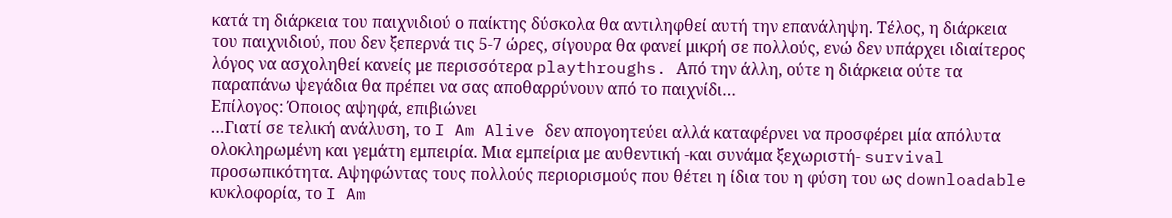κατά τη διάρκεια του παιχνιδιού ο παίκτης δύσκολα θα αντιληφθεί αυτή την επανάληψη. Τέλος, η διάρκεια του παιχνιδιού, που δεν ξεπερνά τις 5-7 ώρες, σίγουρα θα φανεί μικρή σε πολλούς, ενώ δεν υπάρχει ιδιαίτερος λόγος να ασχοληθεί κανείς με περισσότερα playthroughs. Από την άλλη, ούτε η διάρκεια ούτε τα παραπάνω ψεγάδια θα πρέπει να σας αποθαρρύνουν από το παιχνίδι…
Επίλογος: Όποιος αψηφά, επιβιώνει
…Γιατί σε τελική ανάλυση, το I Am Alive δεν απογοητεύει αλλά καταφέρνει να προσφέρει μία απόλυτα ολοκληρωμένη και γεμάτη εμπειρία. Μια εμπείρια με αυθεντική -και συνάμα ξεχωριστή- survival προσωπικότητα. Αψηφώντας τους πολλούς περιορισμούς που θέτει η ίδια του η φύση του ως downloadable κυκλοφορία, το I Am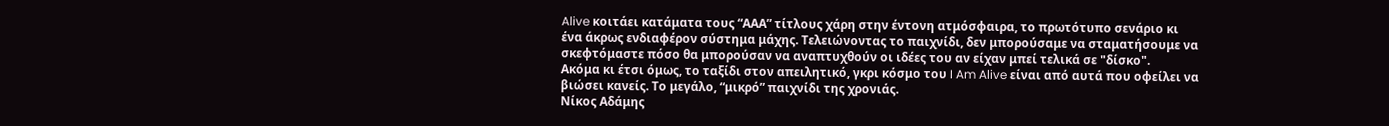Alive κοιτάει κατάματα τους “ΑΑΑ” τίτλους χάρη στην έντονη ατμόσφαιρα, το πρωτότυπο σενάριο κι ένα άκρως ενδιαφέρον σύστημα μάχης. Τελειώνοντας το παιχνίδι, δεν μπορούσαμε να σταματήσουμε να σκεφτόμαστε πόσο θα μπορούσαν να αναπτυχθούν οι ιδέες του αν είχαν μπεί τελικά σε "δίσκο".
Ακόμα κι έτσι όμως, το ταξίδι στον απειλητικό, γκρι κόσμο του I Am Alive είναι από αυτά που οφείλει να βιώσει κανείς. Το μεγάλο, “μικρό” παιχνίδι της χρονιάς.
Νίκος Αδάμης